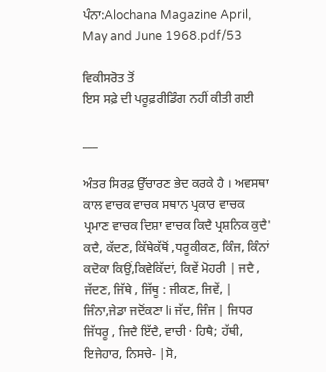ਪੰਨਾ:Alochana Magazine April, May and June 1968.pdf/53

ਵਿਕੀਸਰੋਤ ਤੋਂ
ਇਸ ਸਫ਼ੇ ਦੀ ਪਰੂਫ਼ਰੀਡਿੰਗ ਨਹੀਂ ਕੀਤੀ ਗਈ

___

ਅੰਤਰ ਸਿਰਫ਼ ਉੱਚਾਰਣ ਭੇਦ ਕਰਕੇ ਹੈ । ਅਵਸਥਾ ਕਾਲ ਵਾਚਕ ਵਾਚਕ ਸਥਾਨ ਪ੍ਰਕਾਰ ਵਾਚਕ ਪ੍ਰਮਾਣ ਵਾਚਕ ਦਿਸ਼ਾ ਵਾਚਕ ਕਿਦੈ ਪ੍ਰਸ਼ਨਿਕ ਕੁਦੈ' ਕਦੈ, ਕੱਦਣ, ਕਿੱਥੇਕੱਥੋਂ ,ਧਰੂਕੀਕਣ, ਕਿੰਜ, ਕਿੰਨਾਂ ਕਦੋਕਾ ਕਿਉਂ,ਕਿਵੇਕਿੱਦਾਂ, ਕਿਵੇਂ ਮੋਹਰੀ | ਜਦੈ , ਜੱਦਣ, ਜਿੱਥੇ , ਜਿੱਥੂ : ਜੀਕਣ, ਜਿਵੇਂ, | ਜਿੰਨਾ,ਜੇਡਾ ਜਦੋਂਕਣਾ li ਜੱਦ, ਜਿੰਜ | ਜਿਧਰ ਜਿੱਧਰੂ , ਜਿਦੈ ਇੱਦੈ, ਵਾਚੀ · ਹਿਥੈ; ਹੱਥੀ, ਇਜੇਹਾਰ, ਨਿਸਚੇ- |ਸੋ,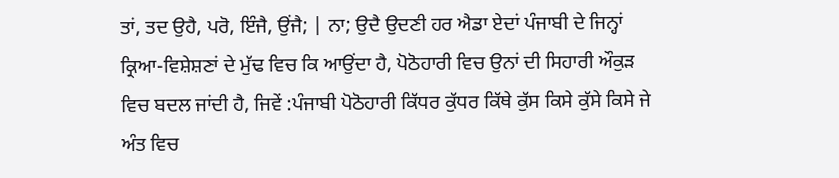ਤਾਂ, ਤਦ ਉਹੈ, ਪਰੋ, ਇੰਜੈ, ਉਂਜੈ; | ਨਾ; ਉਦੈ ਉਦਣੀ ਹਰ ਐਡਾ ਏਦਾਂ ਪੰਜਾਬੀ ਦੇ ਜਿਨ੍ਹਾਂ ਕ੍ਰਿਆ-ਵਿਸ਼ੇਸ਼ਣਾਂ ਦੇ ਮੁੱਢ ਵਿਚ ਕਿ ਆਉਂਦਾ ਹੈ, ਪੋਠੋਹਾਰੀ ਵਿਚ ਉਨਾਂ ਦੀ ਸਿਹਾਰੀ ਔਕੁੜ ਵਿਚ ਬਦਲ ਜਾਂਦੀ ਹੈ, ਜਿਵੇਂ :ਪੰਜਾਬੀ ਪੋਠੋਹਾਰੀ ਕਿੱਧਰ ਕੁੱਧਰ ਕਿੱਥੇ ਕੁੱਸ ਕਿਸੇ ਕੁੱਸੇ ਕਿਸੇ ਜੇ ਅੰਤ ਵਿਚ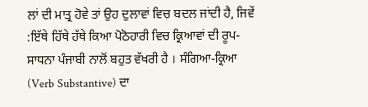ਲਾਂ ਦੀ ਮਾਤ੍ਰ ਹੋਵੇ ਤਾਂ ਉਹ ਦੁਲਾਵਾਂ ਵਿਚ ਬਦਲ ਜਾਂਦੀ ਹੈ, ਜਿਵੇਂ :ਇੱਥੇ ਹਿੱਥੇ ਹੱਥੇ ਕਿਆ ਪੋਠੋਹਾਰੀ ਵਿਚ ਕ੍ਰਿਆਵਾਂ ਦੀ ਰੂਪ-ਸਾਧਨਾ ਪੰਜਾਬੀ ਨਾਲੋਂ ਬਹੁਤ ਵੱਖਰੀ ਹੈ । ਸੰਗਿਆ-ਕ੍ਰਿਆ (Verb Substantive) ਦਾ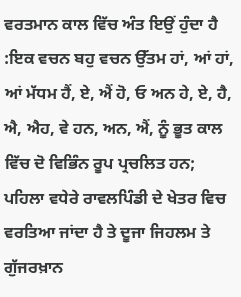ਵਰਤਮਾਨ ਕਾਲ ਵਿੱਚ ਅੰਤ ਇਉਂ ਹੁੰਦਾ ਹੈ :ਇਕ ਵਚਨ ਬਹੁ ਵਚਨ ਉੱਤਮ ਹਾਂ, ਆਂ ਹਾਂ, ਆਂ ਮੱਧਮ ਹੈਂ, ਏ, ਐਂ ਹੋ, ਓ ਅਨ ਹੇ, ਏ, ਹੈ, ਐ, ਐਹ, ਵੇ ਹਨ, ਅਨ, ਐਂ, ਨੂੰ ਭੂਤ ਕਾਲ ਵਿੱਚ ਦੋ ਵਿਭਿੰਨ ਰੂਪ ਪ੍ਰਚਲਿਤ ਹਨ; ਪਹਿਲਾ ਵਧੇਰੇ ਰਾਵਲਪਿੰਡੀ ਦੇ ਖੇਤਰ ਵਿਚ ਵਰਤਿਆ ਜਾਂਦਾ ਹੈ ਤੇ ਦੂਜਾ ਜਿਹਲਮ ਤੇ ਗੁੱਜਰਖ਼ਾਨ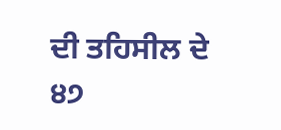ਦੀ ਤਹਿਸੀਲ ਦੇ ੪੭